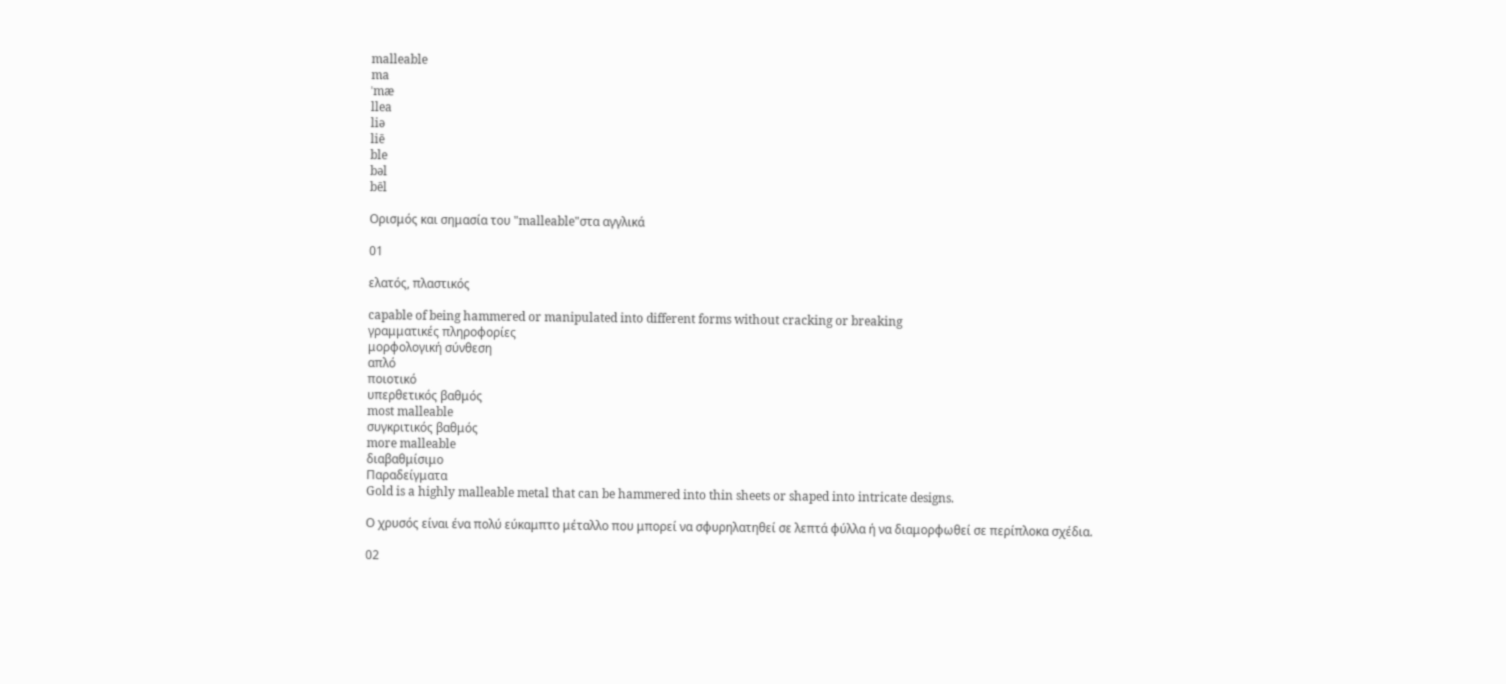malleable
ma
ˈmæ
llea
liə
liē
ble
bəl
bēl

Ορισμός και σημασία του "malleable"στα αγγλικά

01

ελατός, πλαστικός

capable of being hammered or manipulated into different forms without cracking or breaking
γραμματικές πληροφορίες
μορφολογική σύνθεση
απλό
ποιοτικό
υπερθετικός βαθμός
most malleable
συγκριτικός βαθμός
more malleable
διαβαθμίσιμο
Παραδείγματα
Gold is a highly malleable metal that can be hammered into thin sheets or shaped into intricate designs.

Ο χρυσός είναι ένα πολύ εύκαμπτο μέταλλο που μπορεί να σφυρηλατηθεί σε λεπτά φύλλα ή να διαμορφωθεί σε περίπλοκα σχέδια.

02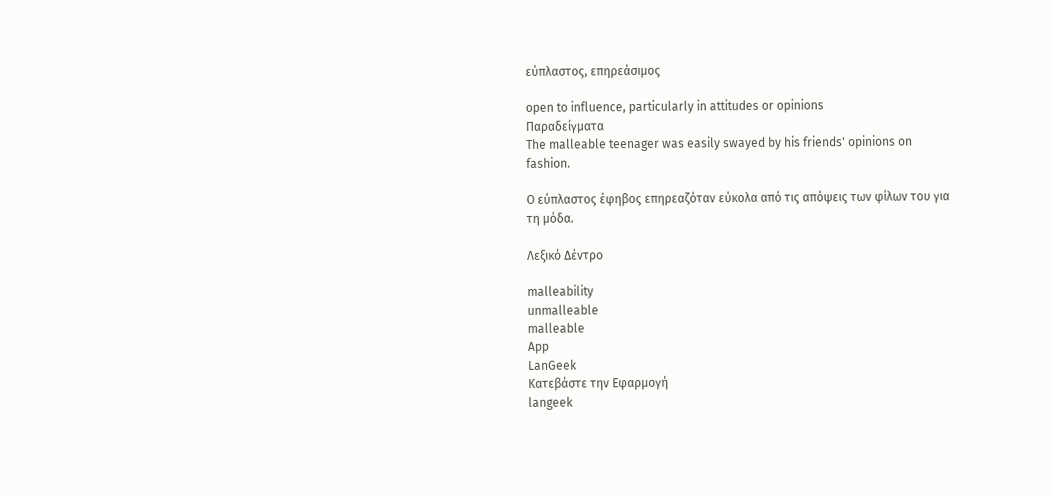εύπλαστος, επηρεάσιμος

open to influence, particularly in attitudes or opinions
Παραδείγματα
The malleable teenager was easily swayed by his friends' opinions on fashion.

Ο εύπλαστος έφηβος επηρεαζόταν εύκολα από τις απόψεις των φίλων του για τη μόδα.

Λεξικό Δέντρο

malleability
unmalleable
malleable
App
LanGeek
Κατεβάστε την Εφαρμογή
langeek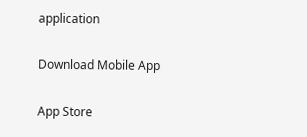application

Download Mobile App

App Store